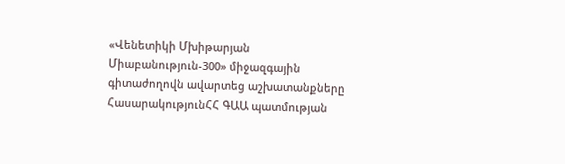«Վենետիկի Մխիթարյան Միաբանություն-300» միջազգային գիտաժողովն ավարտեց աշխատանքները
ՀասարակությունՀՀ ԳԱԱ պատմության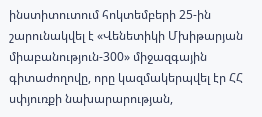ինստիտուտում հոկտեմբերի 25-ին շարունակվել է «Վենետիկի Մխիթարյան միաբանություն-300» միջազգային գիտաժողովը, որը կազմակերպվել էր ՀՀ սփյուռքի նախարարության,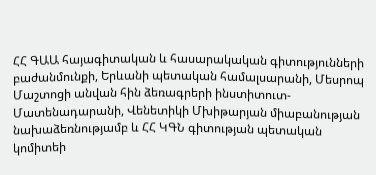ՀՀ ԳԱԱ հայագիտական և հասարակական գիտությունների բաժանմունքի, Երևանի պետական համալսարանի, Մեսրոպ Մաշտոցի անվան հին ձեռագրերի ինստիտուտ-Մատենադարանի, Վենետիկի Մխիթարյան միաբանության նախաձեռնությամբ և ՀՀ ԿԳՆ գիտության պետական կոմիտեի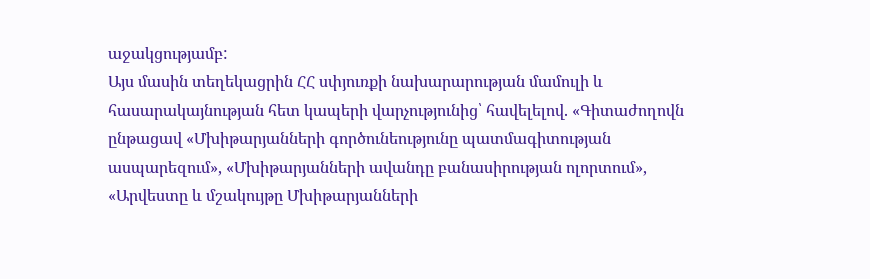աջակցությամբ:
Այս մասին տեղեկացրին ՀՀ սփյուռքի նախարարության մամուլի և հասարակայնության հետ կապերի վարչությունից՝ հավելելով. «Գիտաժողովն ընթացավ «Մխիթարյանների գործունեությունը պատմագիտության ասպարեզում», «Մխիթարյանների ավանդը բանասիրության ոլորտում», «Արվեստը և մշակույթը Մխիթարյանների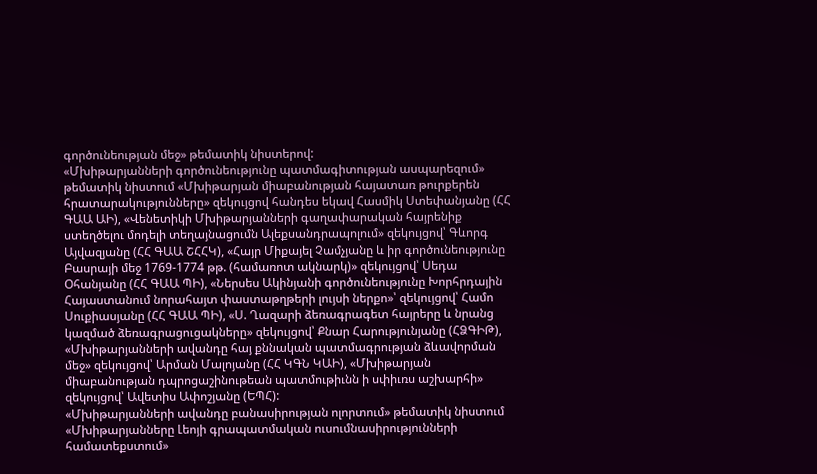գործունեության մեջ» թեմատիկ նիստերով:
«Մխիթարյանների գործունեությունը պատմագիտության ասպարեզում» թեմատիկ նիստում «Մխիթարյան միաբանության հայատառ թուրքերեն հրատարակությունները» զեկույցով հանդես եկավ Հասմիկ Ստեփանյանը (ՀՀ ԳԱԱ ԱԻ), «Վենետիկի Մխիթարյանների գաղափարական հայրենիք ստեղծելու մոդելի տեղայնացումն Ալեքսանդրապոլում» զեկույցով՝ Գևորգ Այվազյանը (ՀՀ ԳԱԱ ՇՀՀԿ), «Հայր Միքայել Չամչյանը և իր գործունեությունը Բասրայի մեջ 1769-1774 թթ. (համառոտ ակնարկ)» զեկույցով՝ Սեդա Օհանյանը (ՀՀ ԳԱԱ ՊԻ), «Ներսես Ակինյանի գործունեությունը Խորհրդային Հայաստանում նորահայտ փաստաթղթերի լույսի ներքո»՝ զեկույցով՝ Համո Սուքիասյանը (ՀՀ ԳԱԱ ՊԻ), «Ս. Ղազարի ձեռագրագետ հայրերը և նրանց կազմած ձեռագրացուցակները» զեկույցով՝ Քնար Հարությունյանը (ՀՁԳԻԹ), «Մխիթարյանների ավանդը հայ քննական պատմագրության ձևավորման մեջ» զեկույցով՝ Արման Մալոյանը (ՀՀ ԿԳՆ ԿԱԻ), «Մխիթարյան միաբանության դպրոցաշինութեան պատմութիւնն ի սփիւռս աշխարհի» զեկույցով՝ Ավետիս Ափոշյանը (ԵՊՀ):
«Մխիթարյանների ավանդը բանասիրության ոլորտում» թեմատիկ նիստում «Մխիթարյանները Լեոյի գրապատմական ուսումնասիրությունների համատեքստում»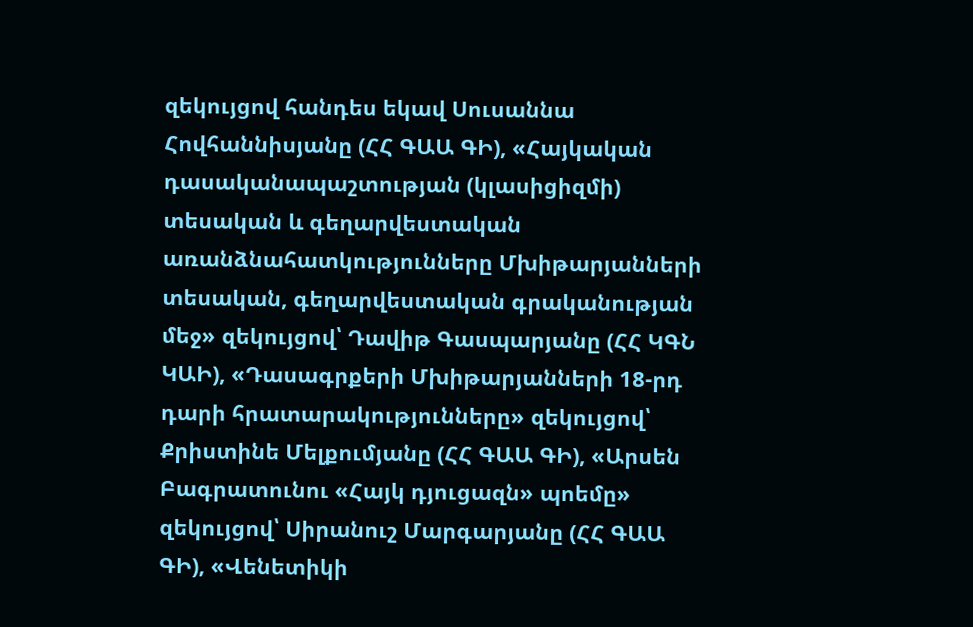զեկույցով հանդես եկավ Սուսաննա Հովհաննիսյանը (ՀՀ ԳԱԱ ԳԻ), «Հայկական դասականապաշտության (կլասիցիզմի) տեսական և գեղարվեստական առանձնահատկությունները Մխիթարյանների տեսական, գեղարվեստական գրականության մեջ» զեկույցով՝ Դավիթ Գասպարյանը (ՀՀ ԿԳՆ ԿԱԻ), «Դասագրքերի Մխիթարյանների 18-րդ դարի հրատարակությունները» զեկույցով՝ Քրիստինե Մելքումյանը (ՀՀ ԳԱԱ ԳԻ), «Արսեն Բագրատունու «Հայկ դյուցազն» պոեմը» զեկույցով՝ Սիրանուշ Մարգարյանը (ՀՀ ԳԱԱ ԳԻ), «Վենետիկի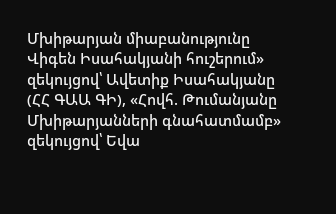Մխիթարյան միաբանությունը Վիգեն Իսահակյանի հուշերում» զեկույցով՝ Ավետիք Իսահակյանը (ՀՀ ԳԱԱ ԳԻ), «Հովհ. Թումանյանը Մխիթարյանների գնահատմամբ» զեկույցով՝ Եվա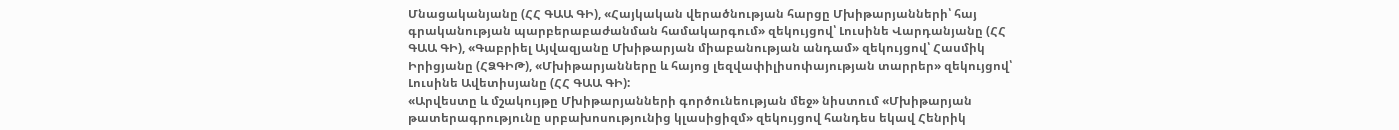Մնացականյանը (ՀՀ ԳԱԱ ԳԻ), «Հայկական վերածնության հարցը Մխիթարյանների՝ հայ գրականության պարբերաբաժանման համակարգում» զեկույցով՝ Լուսինե Վարդանյանը (ՀՀ ԳԱԱ ԳԻ), «Գաբրիել Այվազյանը Մխիթարյան միաբանության անդամ» զեկույցով՝ Հասմիկ Իրիցյանը (ՀՁԳԻԹ), «Մխիթարյանները և հայոց լեզվափիլիսոփայության տարրեր» զեկույցով՝ Լուսինե Ավետիսյանը (ՀՀ ԳԱԱ ԳԻ):
«Արվեստը և մշակույթը Մխիթարյանների գործունեության մեջ» նիստում «Մխիթարյան թատերագրությունը սրբախոսությունից կլասիցիզմ» զեկույցով հանդես եկավ Հենրիկ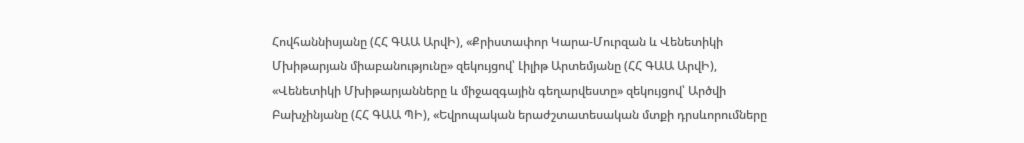Հովհաննիսյանը (ՀՀ ԳԱԱ ԱրվԻ), «Քրիստափոր Կարա-Մուրզան և Վենետիկի Մխիթարյան միաբանությունը» զեկույցով՝ Լիլիթ Արտեմյանը (ՀՀ ԳԱԱ ԱրվԻ), «Վենետիկի Մխիթարյանները և միջազգային գեղարվեստը» զեկույցով՝ Արծվի Բախչինյանը (ՀՀ ԳԱԱ ՊԻ), «Եվրոպական երաժշտատեսական մտքի դրսևորումները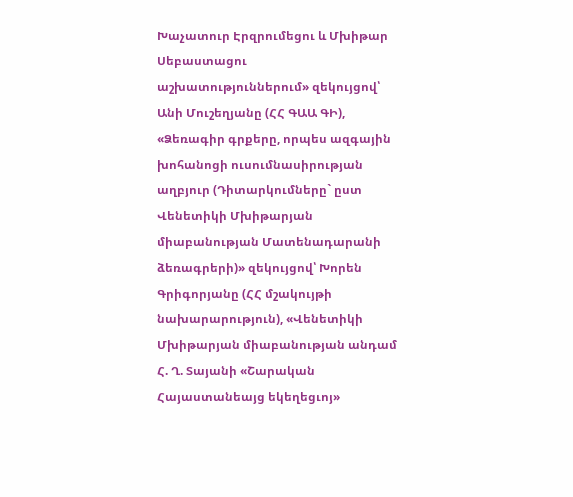Խաչատուր Էրզրումեցու և Մխիթար Սեբաստացու աշխատություններում» զեկույցով՝ Անի Մուշեղյանը (ՀՀ ԳԱԱ ԳԻ), «Ձեռագիր գրքերը, որպես ազգային խոհանոցի ուսումնասիրության աղբյուր (Դիտարկումները` ըստ Վենետիկի Մխիթարյան միաբանության Մատենադարանի ձեռագրերի)» զեկույցով՝ Խորեն Գրիգորյանը (ՀՀ մշակույթի նախարարություն), «Վենետիկի Մխիթարյան միաբանության անդամ Հ. Ղ. Տայանի «Շարական Հայաստանեայց եկեղեցւոյ»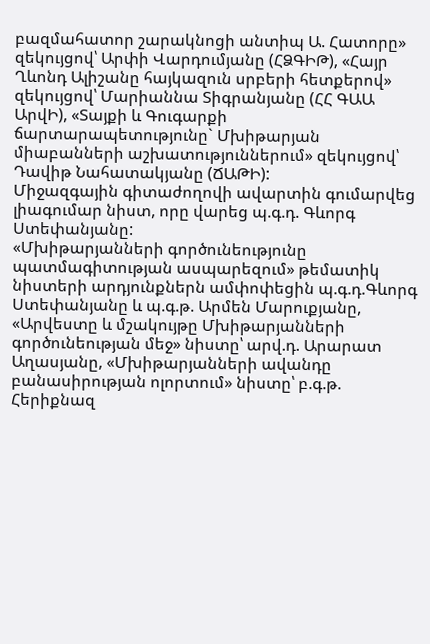բազմահատոր շարակնոցի անտիպ Ա. Հատորը» զեկույցով՝ Արփի Վարդումյանը (ՀՁԳԻԹ), «Հայր Ղևոնդ Ալիշանը հայկազուն սրբերի հետքերով» զեկույցով՝ Մարիաննա Տիգրանյանը (ՀՀ ԳԱԱ ԱրվԻ), «Տայքի և Գուգարքի ճարտարապետությունը` Մխիթարյան միաբանների աշխատություններում» զեկույցով՝ Դավիթ Նահատակյանը (ՃԱԹԻ):
Միջազգային գիտաժողովի ավարտին գումարվեց լիագումար նիստ, որը վարեց պ.գ.դ. Գևորգ Ստեփանյանը:
«Մխիթարյանների գործունեությունը պատմագիտության ասպարեզում» թեմատիկ նիստերի արդյունքներն ամփոփեցին պ.գ.դ.Գևորգ Ստեփանյանը և պ.գ.թ. Արմեն Մարուքյանը, «Արվեստը և մշակույթը Մխիթարյանների գործունեության մեջ» նիստը՝ արվ.դ. Արարատ Աղասյանը, «Մխիթարյանների ավանդը բանասիրության ոլորտում» նիստը՝ բ.գ.թ. Հերիքնազ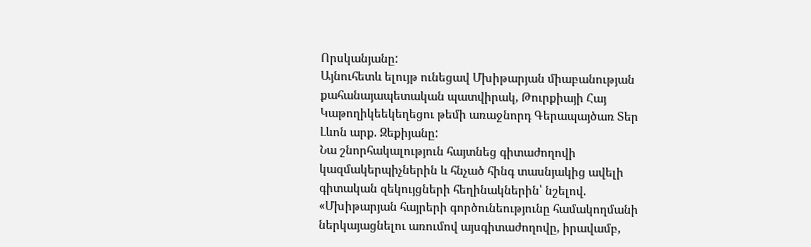Որսկանյանը:
Այնուհետև ելույթ ունեցավ Մխիթարյան միաբանության քահանայապետական պատվիրակ, Թուրքիայի Հայ Կաթողիկեեկեղեցու թեմի առաջնորդ Գերապայծառ Տեր Լևոն արք. Զեքիյանը:
Նա շնորհակալություն հայտնեց գիտաժողովի կազմակերպիչներին և հնչած հինգ տասնյակից ավելի գիտական զեկույցների հեղինակներին՝ նշելով. «Մխիթարյան հայրերի գործունեությունը համակողմանի ներկայացնելու առումով այսգիտաժողովը, իրավամբ,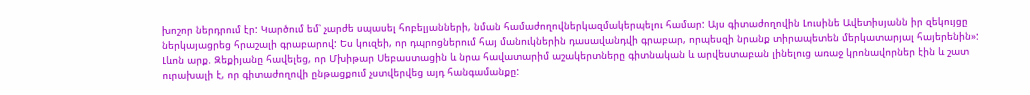խոշոր ներդրում էր: Կարծում եմ՝ չարժե սպասել հոբելյանների, նման համաժողովներկազմակերպելու համար: Այս գիտաժողովին Լուսինե Ավետիսյանն իր զեկույցը ներկայացրեց հրաշալի գրաբարով: Ես կուզեի, որ դպրոցներում հայ մանուկներին դասավանդվի գրաբար, որպեսզի նրանք տիրապետեն մերկատարյալ հայերենին»:
Լևոն արք. Զեքիյանը հավելեց, որ Մխիթար Սեբաստացին և նրա հավատարիմ աշակերտները գիտնական և արվեստաբան լինելուց առաջ կրոնավորներ էին և շատ ուրախալի է, որ գիտաժողովի ընթացքում չստվերվեց այդ հանգամանքը: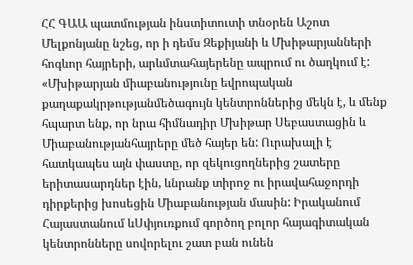ՀՀ ԳԱԱ պատմության ինստիտուտի տնօրեն Աշոտ Մելքոնյանը նշեց, որ ի դեմս Զեքիյանի և Մխիթարյանների հոգևոր հայրերի, արևմտահայերենը ապրում ու ծաղկում է: «Մխիթարյան միաբանությունը եվրոպական քաղաքակրթությանմեծագույն կենտրոններից մեկն է, և մենք հպարտ ենք, որ նրա հիմնադիր Մխիթար Սեբաստացին և Միաբանությանհայրերը մեծ հայեր են: Ուրախալի է հատկապես այն փաստը, որ զեկուցողներից շատերը երիտասարդներ էին, ևնրանք տիրոջ ու իրավահաջորդի դիրքերից խոսեցին Միաբանության մասին: Իրականում Հայաստանում ևՍփյուռքում գործող բոլոր հայագիտական կենտրոնները սովորելու շատ բան ունեն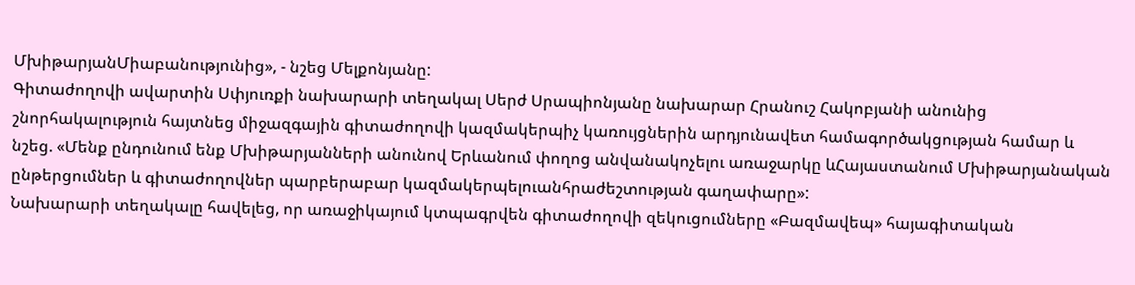ՄխիթարյանՄիաբանությունից», - նշեց Մելքոնյանը:
Գիտաժողովի ավարտին Սփյուռքի նախարարի տեղակալ Սերժ Սրապիոնյանը նախարար Հրանուշ Հակոբյանի անունից շնորհակալություն հայտնեց միջազգային գիտաժողովի կազմակերպիչ կառույցներին արդյունավետ համագործակցության համար և նշեց. «Մենք ընդունում ենք Մխիթարյանների անունով Երևանում փողոց անվանակոչելու առաջարկը ևՀայաստանում Մխիթարյանական ընթերցումներ և գիտաժողովներ պարբերաբար կազմակերպելուանհրաժեշտության գաղափարը»:
Նախարարի տեղակալը հավելեց, որ առաջիկայում կտպագրվեն գիտաժողովի զեկուցումները «Բազմավեպ» հայագիտական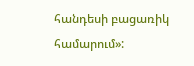հանդեսի բացառիկ համարում»: